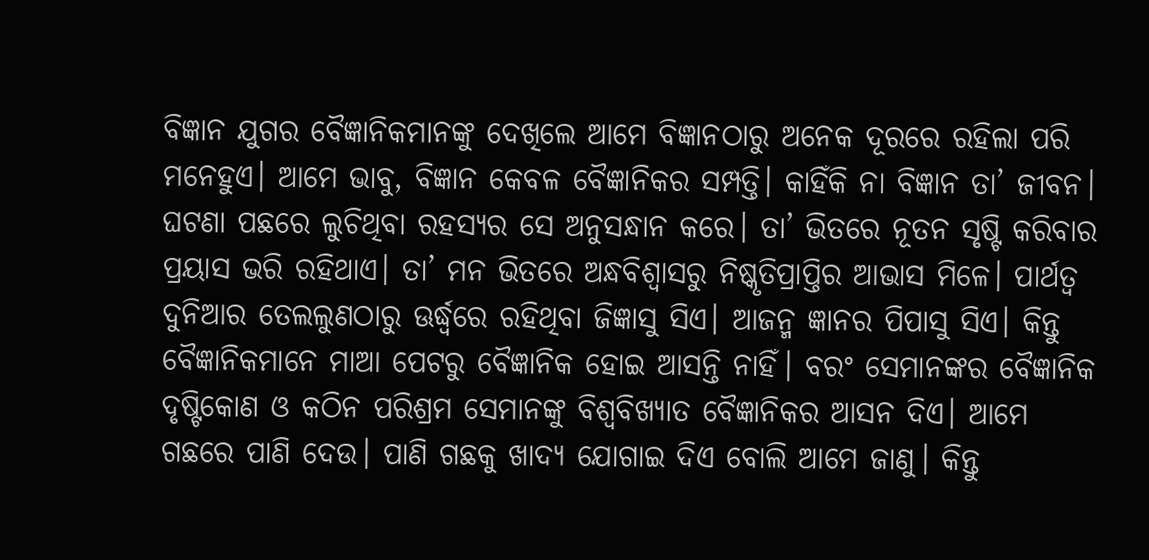ବିଜ୍ଞାନ ଯୁଗର ବୈଜ୍ଞାନିକମାନଙ୍କୁ ଦେଖିଲେ ଆମେ ବିଜ୍ଞାନଠାରୁ ଅନେକ ଦୂରରେ ରହିଲା ପରି ମନେହୁଏ। ଆମେ ଭାବୁ, ବିଜ୍ଞାନ କେବଳ ବୈଜ୍ଞାନିକର ସମ୍ପତ୍ତି। କାହିଁକି ନା ବିଜ୍ଞାନ ତା’ ଜୀବନ। ଘଟଣା ପଛରେ ଲୁଚିଥିବା ରହସ୍ୟର ସେ ଅନୁସନ୍ଧାନ କରେ। ତା’ ଭିତରେ ନୂତନ ସୃଷ୍ଟି କରିବାର ପ୍ରୟାସ ଭରି ରହିଥାଏ। ତା’ ମନ ଭିତରେ ଅନ୍ଧବିଶ୍ୱାସରୁ ନିଷ୍କୃତିପ୍ରାପ୍ତିର ଆଭାସ ମିଳେ। ପାର୍ଥତ୍ବ ଦୁନିଆର ତେଲଲୁଣଠାରୁ ଊର୍ଦ୍ଧ୍ୱରେ ରହିଥିବା ଜିଜ୍ଞାସୁ ସିଏ। ଆଜନ୍ମ ଜ୍ଞାନର ପିପାସୁ ସିଏ। କିନ୍ତୁ ବୈଜ୍ଞାନିକମାନେ ମାଆ ପେଟରୁ ବୈଜ୍ଞାନିକ ହୋଇ ଆସନ୍ତି ନାହିଁ। ବରଂ ସେମାନଙ୍କର ବୈଜ୍ଞାନିକ ଦୃଷ୍ଟିକୋଣ ଓ କଠିନ ପରିଶ୍ରମ ସେମାନଙ୍କୁ ବିଶ୍ୱବିଖ୍ୟାତ ବୈଜ୍ଞାନିକର ଆସନ ଦିଏ। ଆମେ ଗଛରେ ପାଣି ଦେଉ। ପାଣି ଗଛକୁ ଖାଦ୍ୟ ଯୋଗାଇ ଦିଏ ବୋଲି ଆମେ ଜାଣୁ। କିନ୍ତୁ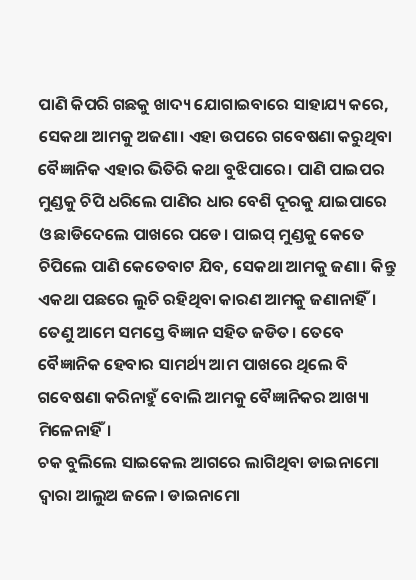ପାଣି କିପରି ଗଛକୁ ଖାଦ୍ୟ ଯୋଗାଇବାରେ ସାହାଯ୍ୟ କରେ, ସେକଥା ଆମକୁ ଅଜଣା। ଏହା ଉପରେ ଗବେଷଣା କରୁଥିବା ବୈଜ୍ଞାନିକ ଏହାର ଭିତିରି କଥା ବୁଝିପାରେ। ପାଣି ପାଇପର ମୁଣ୍ଡକୁ ଚିପି ଧରିଲେ ପାଣିର ଧାର ବେଶି ଦୂରକୁ ଯାଇପାରେ ଓ ଛାଡିଦେଲେ ପାଖରେ ପଡେ। ପାଇପ୍ ମୁଣ୍ଡକୁ କେତେ ଚିପିଲେ ପାଣି କେତେବାଟ ଯିବ, ସେକଥା ଆମକୁ ଜଣା। କିନ୍ତୁ ଏକଥା ପଛରେ ଲୁଚି ରହିଥିବା କାରଣ ଆମକୁ ଜଣାନାହିଁ। ତେଣୁ ଆମେ ସମସ୍ତେ ବିଜ୍ଞାନ ସହିତ ଜଡିତ। ତେବେ ବୈଜ୍ଞାନିକ ହେବାର ସାମର୍ଥ୍ୟ ଆମ ପାଖରେ ଥିଲେ ବି ଗବେଷଣା କରିନାହୁଁ ବୋଲି ଆମକୁ ବୈଜ୍ଞାନିକର ଆଖ୍ୟା ମିଳେନାହିଁ।
ଚକ ବୁଲିଲେ ସାଇକେଲ ଆଗରେ ଲାଗିଥିବା ଡାଇନାମୋ ଦ୍ୱାରା ଆଲୁଅ ଜଳେ। ଡାଇନାମୋ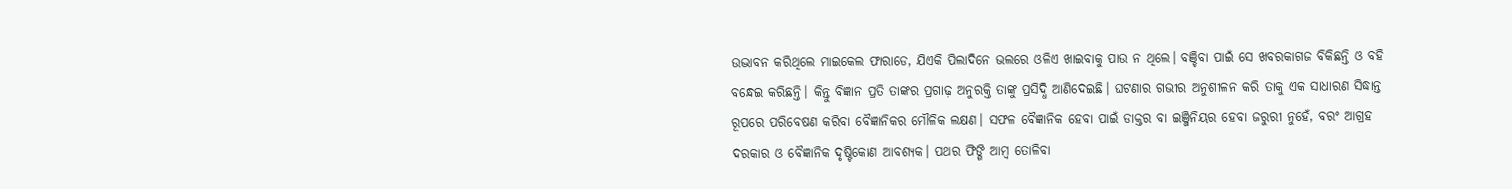ଉଦ୍ଭାବନ କରିଥିଲେ ମାଇକେଲ ଫାରାଡେ, ଯିଏକି ପିଲାଦିନେ ଭଲରେ ଓଳିଏ ଖାଇବାକୁ ପାଉ ନ ଥିଲେ। ବଞ୍ଚିବା ପାଇଁ ସେ ଖବରକାଗଜ ବିକିଛନ୍ତି ଓ ବହି ବନ୍ଧେଇ କରିଛନ୍ତି। କିନ୍ତୁ ବିଜ୍ଞାନ ପ୍ରତି ତାଙ୍କର ପ୍ରଗାଢ଼ ଅନୁରକ୍ତି ତାଙ୍କୁ ପ୍ରସିଦ୍ଧି ଆଣିଦେଇଛି। ଘଟଣାର ଗଭୀର ଅନୁଶୀଳନ କରି ତାକୁ ଏକ ସାଧାରଣ ସିଦ୍ଧାନ୍ତ ରୂପରେ ପରିବେଷଣ କରିବା ବୈଜ୍ଞାନିକର ମୌଳିକ ଲକ୍ଷଣ। ସଫଳ ବୈଜ୍ଞାନିକ ହେବା ପାଇଁ ଡାକ୍ତର ବା ଇଞ୍ଜିନିୟର ହେବା ଜରୁରୀ ନୁହେଁ, ବରଂ ଆଗ୍ରହ ଦରକାର ଓ ବୈଜ୍ଞାନିକ ଦୃଷ୍ଟିକୋଣ ଆବଶ୍ୟକ। ପଥର ଫିଙ୍ଗି ଆମ୍ବ ତୋଳିବା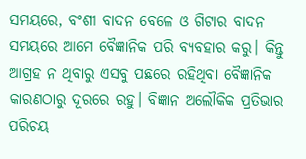ସମୟରେ, ବଂଶୀ ବାଦନ ବେଳେ ଓ ଗିଟାର ବାଦନ ସମୟରେ ଆମେ ବୈଜ୍ଞାନିକ ପରି ବ୍ୟବହାର କରୁ। କିନ୍ତୁ ଆଗ୍ରହ ନ ଥିବାରୁ ଏସବୁ ପଛରେ ରହିଥିବା ବୈଜ୍ଞାନିକ କାରଣଠାରୁ ଦୂରରେ ରହୁ। ବିଜ୍ଞାନ ଅଲୌକିକ ପ୍ରତିଭାର ପରିଚୟ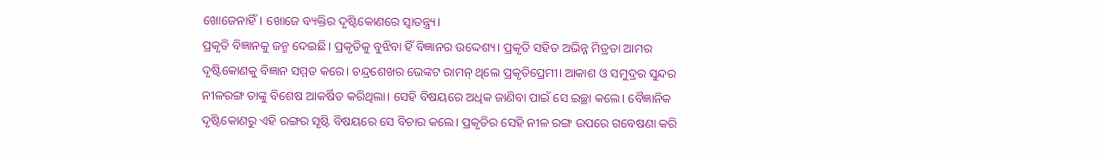ଖୋଜେନାହିଁ। ଖୋଜେ ବ୍ୟକ୍ତିର ଦୃଷ୍ଟିକୋଣରେ ସ୍ବାତନ୍ତ୍ର୍ୟ।
ପ୍ରକୃତି ବିଜ୍ଞାନକୁ ଜନ୍ମ ଦେଇଛି। ପ୍ରକୃତିକୁ ବୁଝିବା ହିଁ ବିଜ୍ଞାନର ଉଦ୍ଦେଶ୍ୟ। ପ୍ରକୃତି ସହିତ ଅଭିନ୍ନ ମିତ୍ରତା ଆମର ଦୃଷ୍ଟିକୋଣକୁ ବିଜ୍ଞାନ ସମ୍ମତ କରେ। ଚନ୍ଦ୍ରଶେଖର ଭେଙ୍କଟ ରାମନ୍ ଥିଲେ ପ୍ରକୃତିପ୍ରେମୀ। ଆକାଶ ଓ ସମୁଦ୍ରର ସୁନ୍ଦର ନୀଳରଙ୍ଗ ତାଙ୍କୁ ବିଶେଷ ଆକର୍ଷିତ କରିଥିଲା। ସେହି ବିଷୟରେ ଅଧିକ ଜାଣିବା ପାଇଁ ସେ ଇଚ୍ଛା କଲେ। ବୈଜ୍ଞାନିକ ଦୃଷ୍ଟିକୋଣରୁ ଏହି ରଙ୍ଗର ସୃଷ୍ଟି ବିଷୟରେ ସେ ବିଚାର କଲେ। ପ୍ରକୃତିର ସେହି ନୀଳ ରଙ୍ଗ ଉପରେ ଗବେଷଣା କରି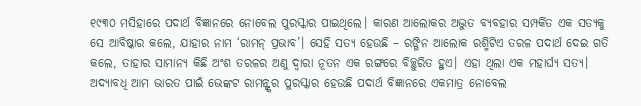୧୯୩୦ ମସିହାରେ ପଦାର୍ଥ ବିଜ୍ଞାନରେ ନୋବେଲ ପୁରସ୍କାର ପାଇଥିଲେ। କାରଣ ଆଲୋକର ଅଦ୍ଭୁତ ବ୍ୟବହାର ସମ୍ପର୍କିତ ଏକ ସତ୍ୟକୁ ସେ ଆବିଷ୍କାର କଲେ, ଯାହାର ନାମ ‘ରାମନ୍ ପ୍ରଭାବ’। ସେହି ସତ୍ୟ ହେଉଛି – ରଙ୍ଗିନ ଆଲୋକ ରଶ୍ମିଟିଏ ତରଳ ପଦାର୍ଥ ଦେଇ ଗତି କଲେ, ତାହାର ସାମାନ୍ୟ କିଛି ଅଂଶ ତରଳର ଅଣୁ ଦ୍ୱାରା ନୂତନ ଏକ ରଙ୍ଗରେ ବିଚ୍ଛୁରିତ ହୁଏ। ଏହା ଥିଲା ଏକ ମହାର୍ଘ୍ୟ ସତ୍ୟ। ଅଦ୍ୟାବଧି ଆମ ଭାରତ ପାଇଁ ଭେଙ୍କଟ ରାମନ୍ଙ୍କର ପୁରସ୍କାର ହେଉଛି ପଦାର୍ଥ ବିଜ୍ଞାନରେ ଏକମାତ୍ର ନୋବେଲ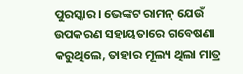ପୁରସ୍କାର। ଭେଙ୍କଟ ରାମନ୍ ଯେଉଁ ଉପକରଣ ସହାୟତାରେ ଗବେଷଣା କରୁଥିଲେ, ତାହାର ମୂଲ୍ୟ ଥିଲା ମାତ୍ର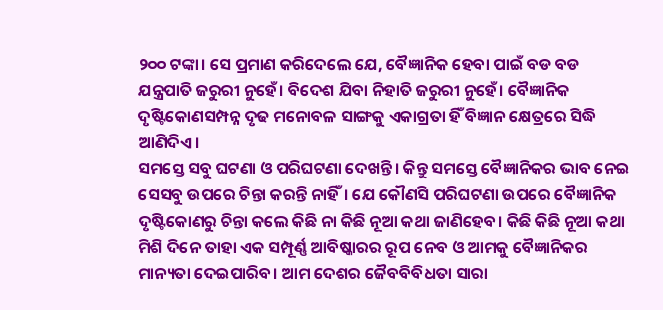୨୦୦ ଟଙ୍କା। ସେ ପ୍ରମାଣ କରିଦେଲେ ଯେ, ବୈଜ୍ଞାନିକ ହେବା ପାଇଁ ବଡ ବଡ ଯନ୍ତ୍ରପାତି ଜରୁରୀ ନୁହେଁ। ବିଦେଶ ଯିବା ନିହାତି ଜରୁରୀ ନୁହେଁ। ବୈଜ୍ଞାନିକ ଦୃଷ୍ଟିକୋଣସମ୍ପନ୍ନ ଦୃଢ ମନୋବଳ ସାଙ୍ଗକୁ ଏକାଗ୍ରତା ହିଁ ବିଜ୍ଞାନ କ୍ଷେତ୍ରରେ ସିଦ୍ଧି ଆଣିଦିଏ।
ସମସ୍ତେ ସବୁ ଘଟଣା ଓ ପରିଘଟଣା ଦେଖନ୍ତି। କିନ୍ତୁ ସମସ୍ତେ ବୈଜ୍ଞାନିକର ଭାବ ନେଇ ସେସବୁ ଉପରେ ଚିନ୍ତା କରନ୍ତି ନାହିଁ। ଯେ କୌଣସି ପରିଘଟଣା ଉପରେ ବୈଜ୍ଞାନିକ ଦୃଷ୍ଟିକୋଣରୁ ଚିନ୍ତା କଲେ କିଛି ନା କିଛି ନୂଆ କଥା ଜାଣିହେବ। କିଛି କିଛି ନୂଆ କଥା ମିଶି ଦିନେ ତାହା ଏକ ସମ୍ପୂର୍ଣ୍ଣ ଆବିଷ୍କାରର ରୂପ ନେବ ଓ ଆମକୁ ବୈଜ୍ଞାନିକର ମାନ୍ୟତା ଦେଇପାରିବ। ଆମ ଦେଶର ଜୈବବିବିଧତା ସାରା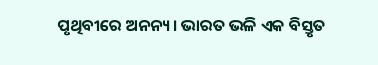ପୃଥିବୀରେ ଅନନ୍ୟ। ଭାରତ ଭଳି ଏକ ବିସ୍ତୃତ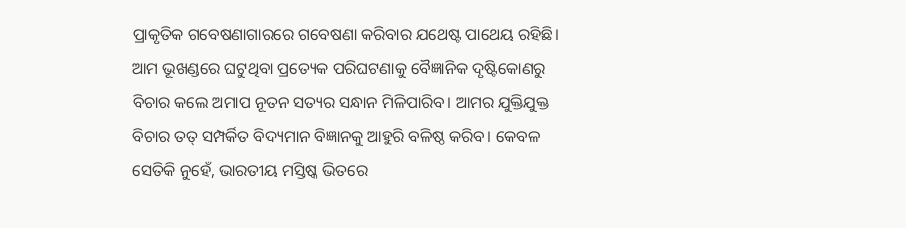ପ୍ରାକୃତିକ ଗବେଷଣାଗାରରେ ଗବେଷଣା କରିବାର ଯଥେଷ୍ଟ ପାଥେୟ ରହିଛି। ଆମ ଭୂଖଣ୍ଡରେ ଘଟୁଥିବା ପ୍ରତ୍ୟେକ ପରିଘଟଣାକୁ ବୈଜ୍ଞାନିକ ଦୃଷ୍ଟିକୋଣରୁ ବିଚାର କଲେ ଅମାପ ନୂତନ ସତ୍ୟର ସନ୍ଧାନ ମିଳିପାରିବ। ଆମର ଯୁକ୍ତିଯୁକ୍ତ ବିଚାର ତତ୍ ସମ୍ପର୍କିତ ବିଦ୍ୟମାନ ବିଜ୍ଞାନକୁ ଆହୁରି ବଳିଷ୍ଠ କରିବ। କେବଳ ସେତିକି ନୁହେଁ, ଭାରତୀୟ ମସ୍ତିଷ୍କ ଭିତରେ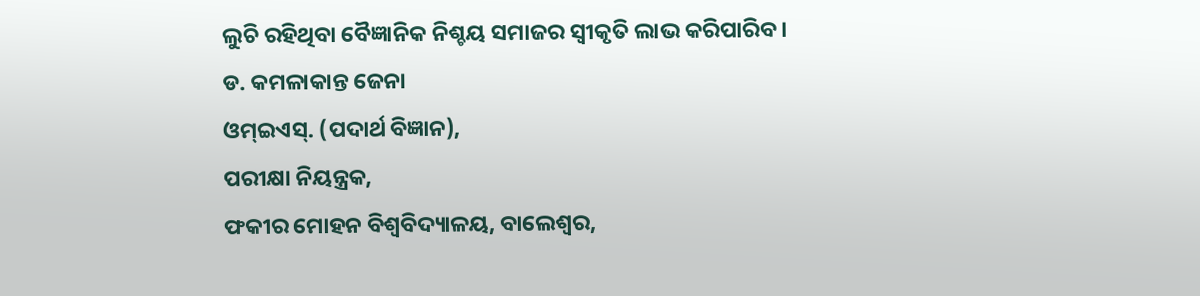ଲୁଚି ରହିଥିବା ବୈଜ୍ଞାନିକ ନିଶ୍ଚୟ ସମାଜର ସ୍ବୀକୃତି ଲାଭ କରିପାରିବ।
ଡ. କମଳାକାନ୍ତ ଜେନା
ଓମ୍ଇଏସ୍. (ପଦାର୍ଥ ବିଜ୍ଞାନ),
ପରୀକ୍ଷା ନିୟନ୍ତ୍ରକ,
ଫକୀର ମୋହନ ବିଶ୍ୱବିଦ୍ୟାଳୟ, ବାଲେଶ୍ୱର,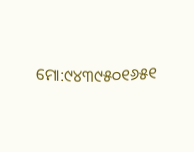ମୋ:୯୪୩୯୫୦୧୬୫୧